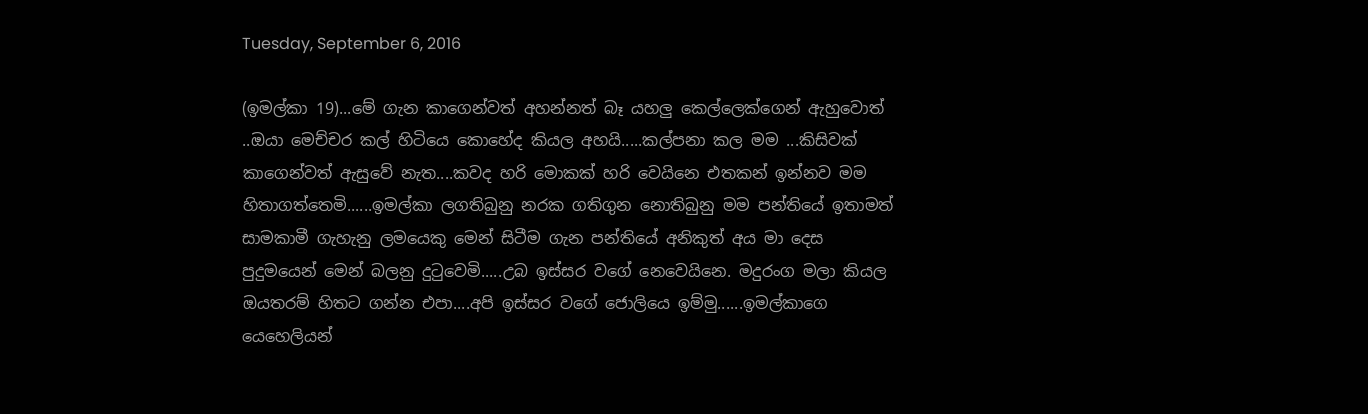Tuesday, September 6, 2016

(ඉමල්කා 19)...මේ ගැන කාගෙන්වත් අහන්නත් බෑ යහලු කෙල්ලෙක්ගෙන් ඇහුවොත් ..ඔයා මෙච්චර කල් හිටියෙ කොහේද කියල අහයි.....කල්පනා කල මම ...කිසිවක් කාගෙන්වත් ඇසුවේ නැත....කවද හරි මොකක් හරි වෙයිනෙ එතකන් ඉන්නව මම හිතාගත්තෙමි......ඉමල්කා ලගතිබුනු නරක ගතිගුන නොතිබුනු මම පන්තියේ ඉතාමත් සාමකාමී ගැහැනු ලමයෙකු මෙන් සිටීම ගැන පන්තියේ අනිකුත් අය මා දෙස පුදුමයෙන් මෙන් බලනු දුටුවෙමි.....උබ ඉස්සර වගේ නෙවෙයිනෙ. මදුරංග මලා කියල ඔයතරම් හිතට ගන්න එපා....අපි ඉස්සර වගේ ජොලියෙ ඉම්මු......ඉමල්කාගෙ යෙහෙලියන්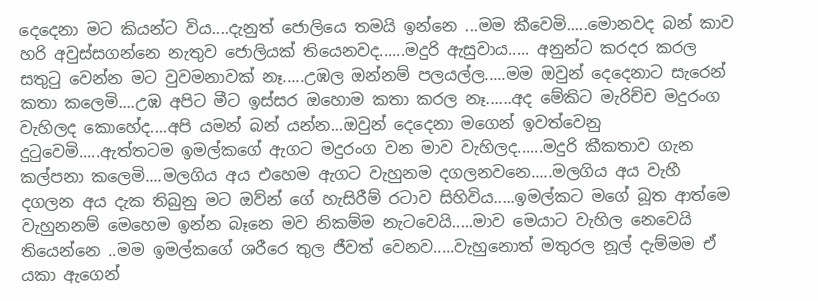දෙදෙනා මට කියන්ට විය....දැනුත් ජොලියෙ තමයි ඉන්නෙ ...මම කීවෙමි.....මොනවද බන් කාව හරි අවුස්සගන්නෙ නැතුව ජොලියක් තියෙනවද......මදුරි ඇසුවාය..... අනුන්ට කරදර කරල සතුටු වෙන්න මට වුවමනාවක් නෑ.....උඹල ඔන්නම් පලයල්ල.....මම ඔවුන් දෙදෙනාට සැරෙන් කතා කලෙමි....උඹ අපිට මීට ඉස්සර ඔහොම කතා කරල නෑ......අද මේකිට මැරිච්ච මදුරංග වැහිලද කොහේද....අපි යමන් බන් යන්න...ඔවුන් දෙදෙනා මගෙන් ඉවත්වෙනු දුටුවෙමි.....ඇත්තටම ඉමල්කගේ ඇගට මදුරංග වන මාව වැහිලද......මදුරි කීකතාව ගැන කල්පනා කලෙමි....මලගිය අය එහෙම ඇගට වැහුනම දගලනවනෙ.....මලගිය අය වැහී දගලන අය දැක තිබුනු මට ඔව්න් ගේ හැසිරීම් රටාව සිහිවිය.....ඉමල්කට මගේ බූත ආත්මෙ වැහුනනම් මෙහෙම ඉන්න බෑනෙ මව නිකම්ම නැටවෙයි.....මාව මෙයාට වැහිල නෙවෙයි තියෙන්නෙ ..මම ඉමල්කගේ ශරීරෙ තුල ජීවත් වෙනව.....වැහුනොත් මතුරල නූල් දැම්මම ඒ යකා ඇගෙන්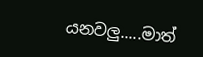යනවලු.....මාත්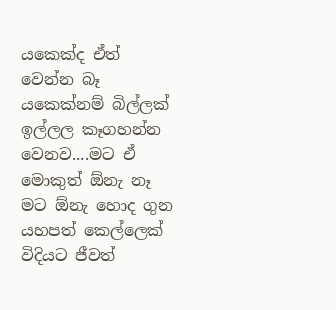යකෙක්ද ඒත් වෙන්න බෑ යකෙක්නම් බිල්ලක් ඉල්ලල කෑගහන්න වෙනව....මට ඒ මොකුත් ඕනැ නෑ මට ඕනැ හොද ගුන යහපත් කෙල්ලෙක් විදියට ජීවත්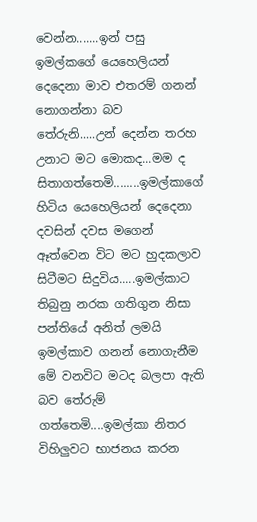වෙන්න.......ඉන් පසු ඉමල්කගේ යෙහෙලියන් දෙදෙනා මාව එතරම් ගනන් නොගන්නා බව තේරුනි.....උන් දෙන්න තරහ උනාට මට මොකද...මම ද සිතාගත්තෙමි........ඉමල්කාගේ හිටිය යෙහෙලියන් දෙදෙනා දවසින් දවස මගෙන් ඈත්වෙන විට මට හුදකලාව සිටීමට සිදුවිය.....ඉමල්කාට තිබුනු නරක ගතිගුන නිසා පන්තියේ අනිත් ලමයි ඉමල්කාව ගනන් නොගැනීම මේ වනවිට මටද බලපා ඇති බව තේරුම් ගත්තෙමි....ඉමල්කා නිතර විහිලුවට භාජනය කරන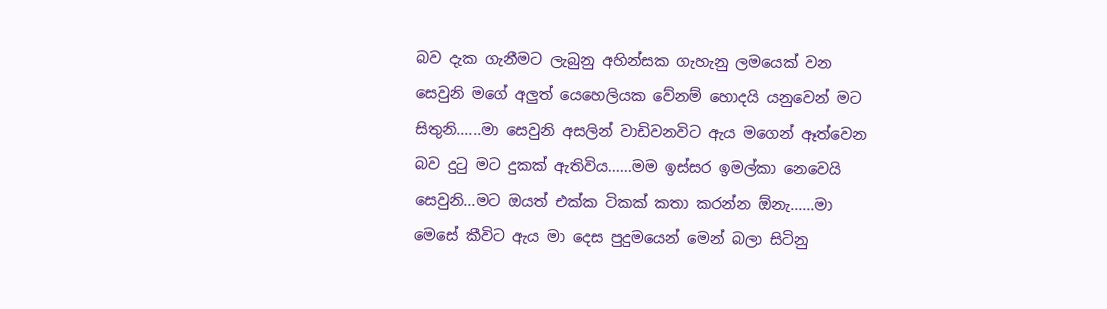බව දැක ගැනීමට ලැබුනු අහින්සක ගැහැනු ලමයෙක් වන සෙවුනි මගේ අලුත් යෙහෙලියක වේනම් හොදයි යනුවෙන් මට සිතුනි......මා සෙවුනි අසලින් වාඩිවනවිට ඇය මගෙන් ඈත්වෙන බව දුටු මට දුකක් ඇතිවිය......මම ඉස්සර ඉමල්කා නෙවෙයි සෙවුනි...මට ඔයත් එක්ක ටිකක් කතා කරන්න ඕනැ......මා මෙසේ කීවිට ඇය මා දෙස පුදුමයෙන් මෙන් බලා සිටිනු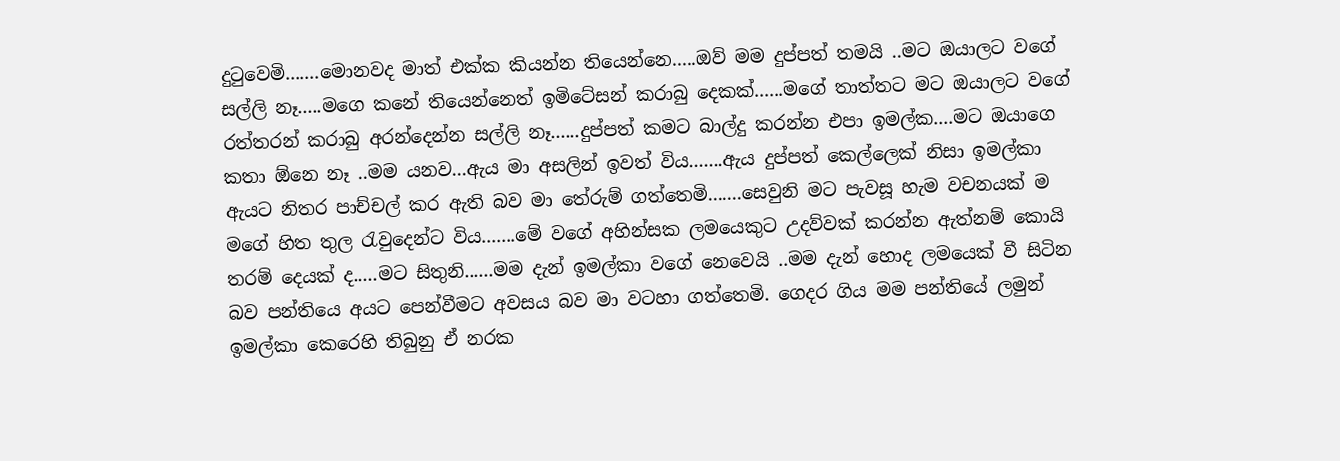දුටුවෙමි.......මොනවද මාත් එක්ක කියන්න තියෙන්නෙ.....ඔව් මම දුප්පත් තමයි ..මට ඔයාලට වගේ සල්ලි නෑ.....මගෙ කනේ තියෙන්නෙත් ඉමිටේසන් කරාබු දෙකක්......මගේ තාත්තට මට ඔයාලට වගේ රත්තරන් කරාබු අරන්දෙන්න සල්ලි නෑ......දුප්පත් කමට බාල්දු කරන්න එපා ඉමල්ක....මට ඔයාගෙ කතා ඕනෙ නෑ ..මම යනව...ඇය මා අසලින් ඉවත් විය.......ඇය දුප්පත් කෙල්ලෙක් නිසා ඉමල්කා ඇයට නිතර පාච්චල් කර ඇති බව මා තේරුම් ගත්තෙමි.......සෙවුනි මට පැවසූ හැම වචනයක් ම මගේ හිත තුල රැවුදෙන්ට විය.......මේ වගේ අහින්සක ලමයෙකුට උදව්වක් කරන්න ඇත්නම් කොයි තරම් දෙයක් ද.....මට සිතුනි......මම දැන් ඉමල්කා වගේ නෙවෙයි ..මම දැන් හොද ලමයෙක් වී සිටින බව පන්තියෙ අයට පෙන්වීමට අවසය බව මා වටහා ගත්තෙමි. ගෙදර ගිය මම පන්තියේ ලමුන් ඉමල්කා කෙරෙහි තිබුනු ඒ නරක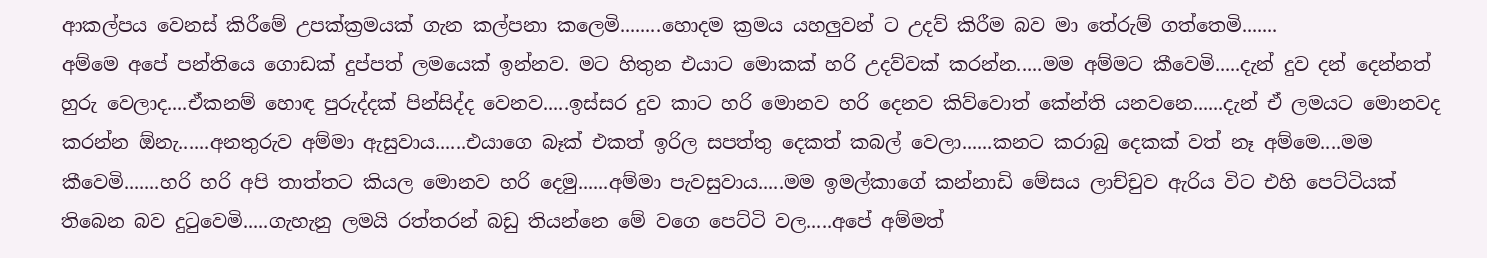ආකල්පය වෙනස් කිරීමේ උපක්ක්‍රමයක් ගැන කල්පනා කලෙමි........හොදම ක්‍රමය යහලුවන් ට උදව් කිරීම බව මා තේරුම් ගත්තෙමි.......
අම්මෙ අපේ පන්තියෙ ගොඩක් දුප්පත් ලමයෙක් ඉන්නව. මට හිතුන එයාට මොකක් හරි උදව්වක් කරන්න.....මම අම්මට කීවෙමි.....දැන් දුව දන් දෙන්නත් හුරු වෙලාද....ඒකනම් හොඳ පුරුද්දක් පින්සිද්ද වෙනව.....ඉස්සර දුව කාට හරි මොනව හරි දෙනව කිව්වොත් කේන්ති යනවනෙ......දැන් ඒ ලමයට මොනවද කරන්න ඕනැ......අනතුරුව අම්මා ඇසුවාය......එයාගෙ බෑක් එකත් ඉරිල සපත්තු දෙකත් කබල් වෙලා......කනට කරාබු දෙකක් වත් නෑ අම්මෙ....මම කීවෙමි.......හරි හරි අපි තාත්තට කියල මොනව හරි දෙමු......අම්මා පැවසුවාය.....මම ඉමල්කාගේ කන්නාඩි මේසය ලාච්චුව ඇරිය විට එහි පෙට්ටියක් තිබෙන බව දුටුවෙමි.....ගැහැනු ලමයි රත්තරන් බඩු තියන්නෙ මේ වගෙ පෙට්ටි වල.....අපේ අම්මත්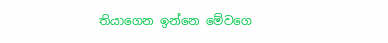තියාගෙන ඉන්නෙ මේවගෙ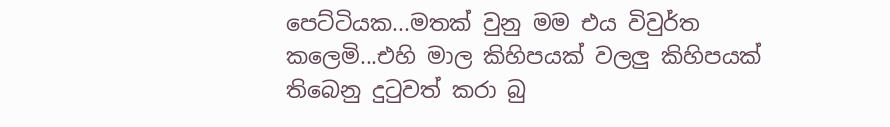පෙට්ටියක...මතක් වුනු මම එය විවුර්ත කලෙමි...එහි මාල කිහිපයක් වලලු කිහිපයක් තිබෙනු දුටුවත් කරා බු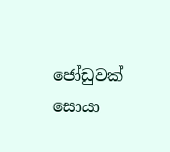ජෝඩුවක් සොයා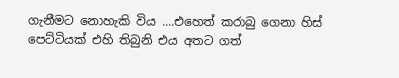ගැනීමට නොහැකි විය ....එහෙත් කරාබු ගෙනා හිස් පෙට්ටියක් එහි තිබුනි එය අතට ගත්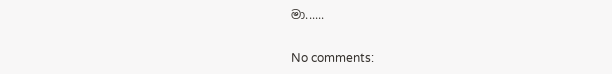මා......

No comments: